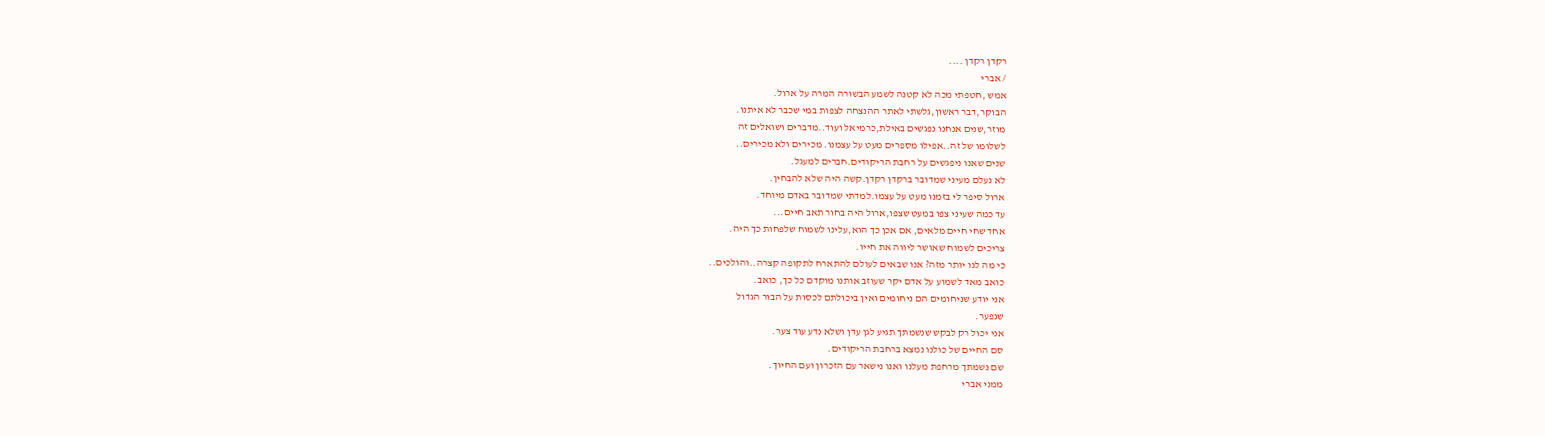רקדן רקדן ....
/ אברי
אמש ,חטפתי מכה לא קטנה לשמע הבשורה המרה על ארול.
הבוקר,דבר ראשון,גלשתי לאתר ההנצחה לצפות במי שכבר לא איתנו.
מוזר,שנים אנחנו נפגשים באילת,כרמיאל ועוד..מדברים ושואלים זה
לשלומו של זה..אפילו מספרים מעט על עצמנו. מכירים ולא מכירים..
שנים שאנו ניפגשים על רחבת הריקודים.חברים למעגל.
לא נעלם מעיני שמדובר ברקדן רקדן.קשה היה שלא להבחין.
ארול סיפר לי בזמנו מעט על עצמו.למדתי שמדובר באדם מיוחד.
עד כמה שעיני צפו במעט שצפו,ארול היה בחור תאב חיים...
אחד שחי חיים מלאים, אם אכן כך הוא,עלינו לשמוח שלפחות כך היה.
צריכים לשמוח שאושר ליווה את חייו.
כי מה לנו יותר מזה? אנו שבאים לעולם להתארח לתקופה קצרה..והולכים..
כואב מאד לשמוע על אדם יקר שעוזב אותנו מוקדם כל כך, כואב.
אני יודע שניחומים הם ניחומים ואין ביכולתם לכסות על הבור הגדול
שנפער.
אני יכול רק לבקש שנשמתך תגיע לגן עדן ושלא נדע עוד צער.
סם החיים של כולנו נמצא ברחבת הריקודים.
שם נשמתך מרחפת מעלנו ואנו נישאר עם הזכרון ועם החיוך.
ממני אברי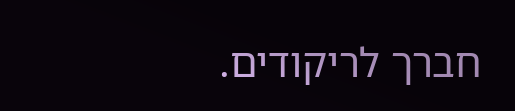חברך לריקודים.